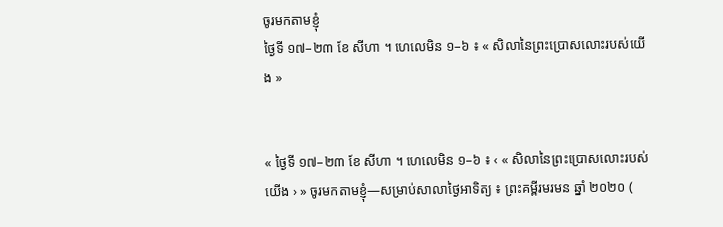ចូរមកតាមខ្ញុំ
ថ្ងៃទី ១៧–២៣ ខែ សីហា ។ ហេលេមិន ១–៦ ៖ « សិលានៃព្រះប្រោសលោះរបស់យើង »


« ថ្ងៃទី ១៧–២៣ ខែ សីហា ។ ហេលេមិន ១–៦ ៖ ‹ « សិលានៃព្រះប្រោសលោះរបស់យើង › » ចូរមកតាមខ្ញុំ—សម្រាប់សាលាថ្ងៃអាទិត្យ ៖ ព្រះគម្ពីរមរមន ឆ្នាំ ២០២០ (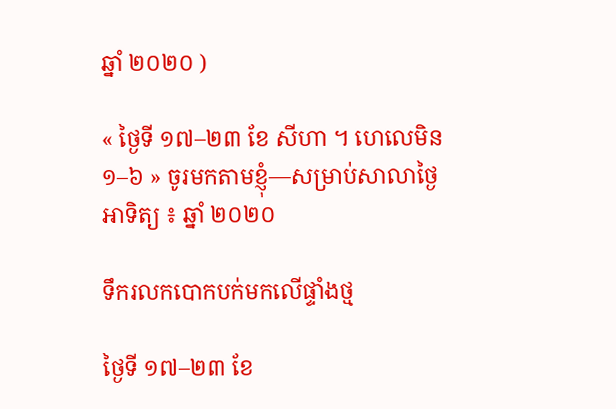ឆ្នាំ ២០២០ )

« ថ្ងៃទី ១៧–២៣ ខែ សីហា ។ ហេលេមិន ១–៦ » ចូរមកតាមខ្ញុំ—សម្រាប់សាលាថ្ងៃអាទិត្យ ៖ ឆ្នាំ ២០២០

ទឹករលកបោកបក់មកលើផ្ទាំងថ្ម

ថ្ងៃទី ១៧–២៣ ខែ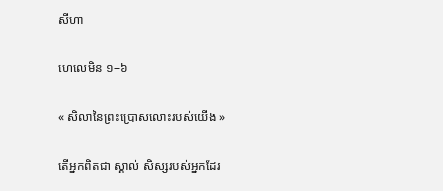សីហា

ហេលេមិន ១–៦

« សិលានៃព្រះប្រោសលោះរបស់យើង »

តើអ្នកពិតជា ស្គាល់ សិស្សរបស់អ្នកដែរ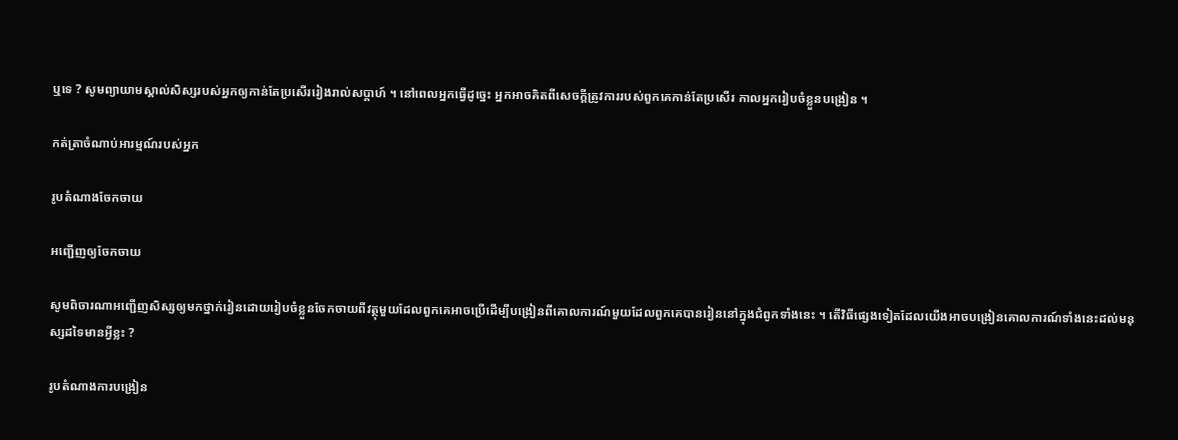ឬទេ ? សូមព្យាយាមស្គាល់សិស្សរបស់អ្នកឲ្យកាន់តែប្រសើររៀងរាល់សប្ដាហ៍ ។ នៅពេលអ្នកធ្វើដូច្នេះ អ្នកអាចគិតពីសេចក្ដីត្រូវការរបស់ពួកគេកាន់តែប្រសើរ កាលអ្នករៀបចំខ្លួនបង្រៀន ។

កត់ត្រាចំណាប់អារម្មណ៍របស់អ្នក

រូបតំណាងចែកចាយ

អញ្ជើញឲ្យចែកចាយ

សូមពិចារណាអញ្ជើញសិស្សឲ្យមកថ្នាក់រៀនដោយរៀបចំខ្លួនចែកចាយពីវត្ថុមួយដែលពួកគេអាចប្រើដើម្បីបង្រៀនពីគោលការណ៍មួយដែលពួកគេបានរៀននៅក្នុងជំពូកទាំងនេះ ។ តើវិធីផ្សេងទៀតដែលយើងអាចបង្រៀនគោលការណ៍ទាំងនេះដល់មនុស្សដទៃមានអ្វីខ្លះ ?

រូបតំណាងការបង្រៀន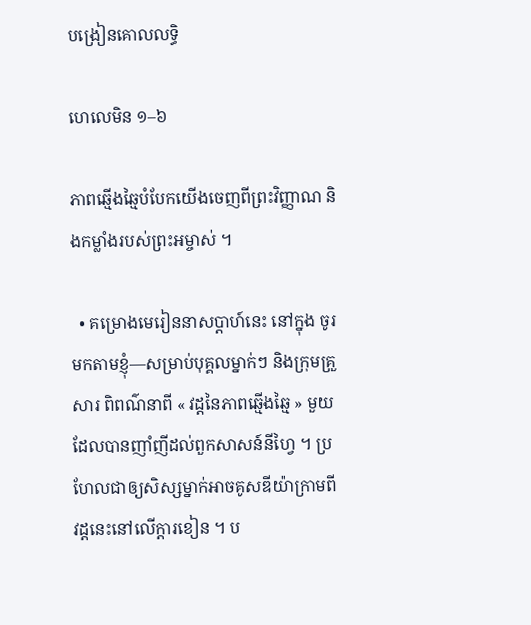បង្រៀនគោលលទ្ធិ

ហេលេមិន ១–៦

ភាពឆ្មើងឆ្មៃបំបែកយើងចេញពីព្រះវិញ្ញាណ និងកម្លាំងរបស់ព្រះអម្ចាស់ ។

  • គម្រោងមេរៀននាសប្ដាហ៍នេះ នៅក្នុង ចូរមកតាមខ្ញុំ—សម្រាប់បុគ្គលម្នាក់ៗ និងក្រុមគ្រួសារ ពិពណ៌នាពី « វដ្ដនៃភាពឆ្មើងឆ្មៃ » មួយដែលបានញាំញីដល់ពួកសាសន៍នីហ្វៃ ។ ប្រហែលជាឲ្យសិស្សម្នាក់អាចគូសឌីយ៉ាក្រាមពីវដ្ដនេះនៅលើក្ដារខៀន ។ ប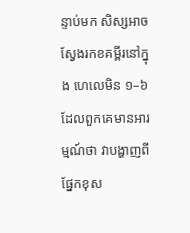ន្ទាប់មក សិស្សអាចស្វែងរកខគម្ពីរនៅក្នុង ហេលេមិន ១–៦ ដែលពួកគេមានអារម្មណ៍ថា វាបង្ហាញពីផ្នែកខុស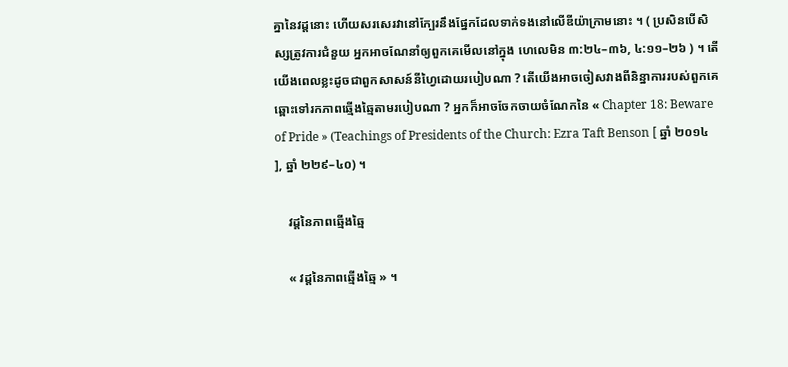គ្នានៃវដ្ដនោះ ហើយសរសេរវានៅក្បែរនឹងផ្នែកដែលទាក់ទងនៅលើឌីយ៉ាក្រាមនោះ ។ ( ប្រសិនបើសិស្សត្រូវការជំនួយ អ្នកអាចណែនាំឲ្យពួកគេមើលនៅក្នុង ហេលេមិន ៣:២៤–៣៦, ៤:១១–២៦ ) ។ តើយើងពេលខ្លះដូចជាពួកសាសន៍នីហ្វៃដោយរបៀបណា ? តើយើងអាចចៀសវាងពីនិន្នាការរបស់ពួកគេឆ្ពោះទៅរកភាពឆ្មើងឆ្មៃតាមរបៀបណា ? អ្នកក៏អាចចែកចាយចំណែកនៃ « Chapter 18: Beware of Pride » (Teachings of Presidents of the Church: Ezra Taft Benson [ ឆ្នាំ ២០១៤ ], ឆ្នាំ ២២៩–៤០) ។

    វដ្ដនៃភាពឆ្មើងឆ្មៃ

    « វដ្ដនៃភាពឆ្មើងឆ្មៃ » ។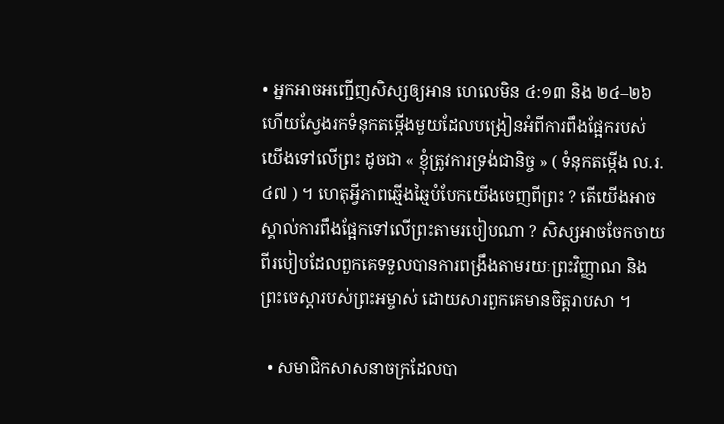• អ្នកអាចអញ្ជើញសិស្សឲ្យអាន ហេលេមិន ៤:១៣ និង ២៤–២៦ ហើយស្វែងរកទំនុកតម្កើងមួយដែលបង្រៀនអំពីការពឹងផ្អែករបស់យើងទៅលើព្រះ ដូចជា « ខ្ញុំត្រូវការទ្រង់ជានិច្ច » ( ទំនុកតម្កើង ល.រ. ៤៧ ) ។ ហេតុអ្វីភាពឆ្មើងឆ្មៃបំបែកយើងចេញពីព្រះ ? តើយើងអាចស្គាល់ការពឹងផ្អែកទៅលើព្រះតាមរបៀបណា ? សិស្សអាចចែកចាយពីរបៀបដែលពួកគេទទួលបានការពង្រឹងតាមរយៈព្រះវិញ្ញាណ និងព្រះចេស្ដារបស់ព្រះអម្ចាស់ ដោយសារពួកគេមានចិត្តរាបសា ។

  • សមាជិកសាសនាចក្រដែលបា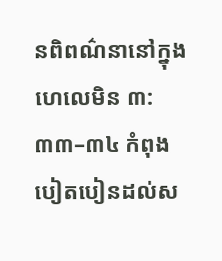នពិពណ៌នានៅក្នុង ហេលេមិន ៣:៣៣–៣៤ កំពុងបៀតបៀនដល់ស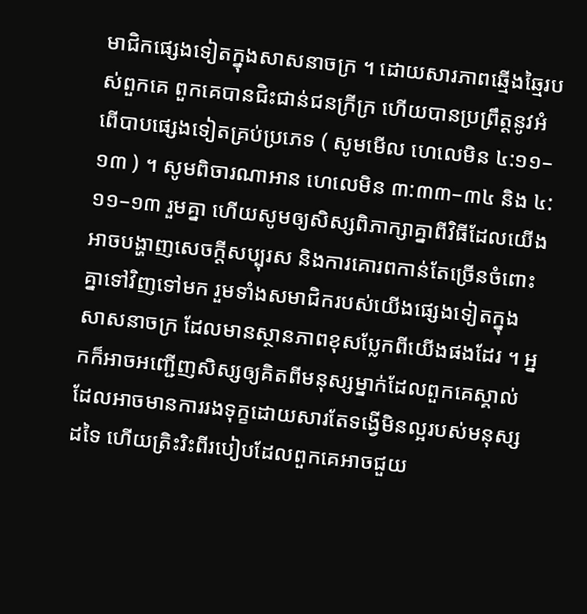មាជិកផ្សេងទៀតក្នុងសាសនាចក្រ ។ ដោយសារភាពឆ្មើងឆ្មៃរបស់ពួកគេ ពួកគេបានជិះជាន់ជនក្រីក្រ ហើយបានប្រព្រឹត្តនូវអំពើបាបផ្សេងទៀតគ្រប់ប្រភេទ ( សូមមើល ហេលេមិន ៤:១១–១៣ ) ។ សូមពិចារណាអាន ហេលេមិន ៣:៣៣–៣៤ និង ៤:១១–១៣ រួមគ្នា ហើយសូមឲ្យសិស្សពិភាក្សាគ្នាពីវិធីដែលយើងអាចបង្ហាញសេចក្ដីសប្បុរស និងការគោរពកាន់តែច្រើនចំពោះគ្នាទៅវិញទៅមក រួមទាំងសមាជិករបស់យើងផ្សេងទៀតក្នុងសាសនាចក្រ ដែលមានស្ថានភាពខុសប្លែកពីយើងផងដែរ ។ អ្នកក៏អាចអញ្ជើញសិស្សឲ្យគិតពីមនុស្សម្នាក់ដែលពួកគេស្គាល់ ដែលអាចមានការរងទុក្ខដោយសារតែទង្វើមិនល្អរបស់មនុស្សដទៃ ហើយត្រិះរិះពីរបៀបដែលពួកគេអាចជួយ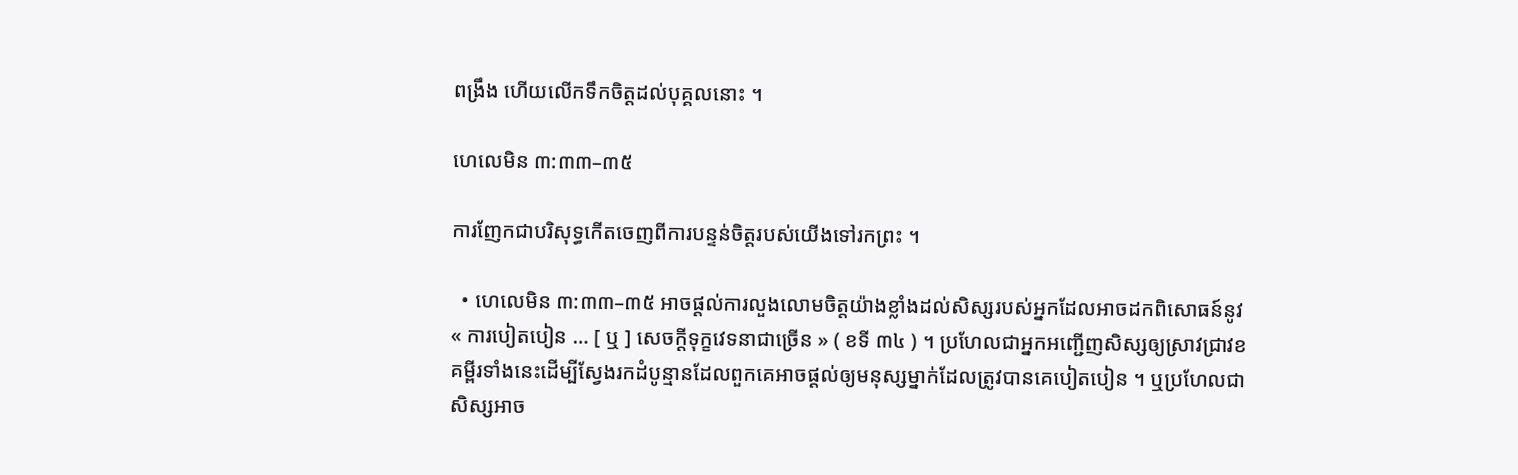ពង្រឹង ហើយលើកទឹកចិត្តដល់បុគ្គលនោះ ។

ហេលេមិន ៣:៣៣–៣៥

ការញែកជាបរិសុទ្ធកើតចេញពីការបន្ទន់ចិត្តរបស់យើងទៅរកព្រះ ។

  • ហេលេមិន ៣:៣៣–៣៥ អាចផ្ដល់ការលួងលោមចិត្តយ៉ាងខ្លាំងដល់សិស្សរបស់អ្នកដែលអាចដកពិសោធន៍នូវ « ការបៀតបៀន … [ ឬ ] សេចក្ដីទុក្ខវេទនាជាច្រើន » ( ខទី ៣៤ ) ។ ប្រហែលជាអ្នកអញ្ជើញសិស្សឲ្យស្រាវជ្រាវខគម្ពីរទាំងនេះដើម្បីស្វែងរកដំបូន្មានដែលពួកគេអាចផ្ដល់ឲ្យមនុស្សម្នាក់ដែលត្រូវបានគេបៀតបៀន ។ ឬប្រហែលជាសិស្សអាច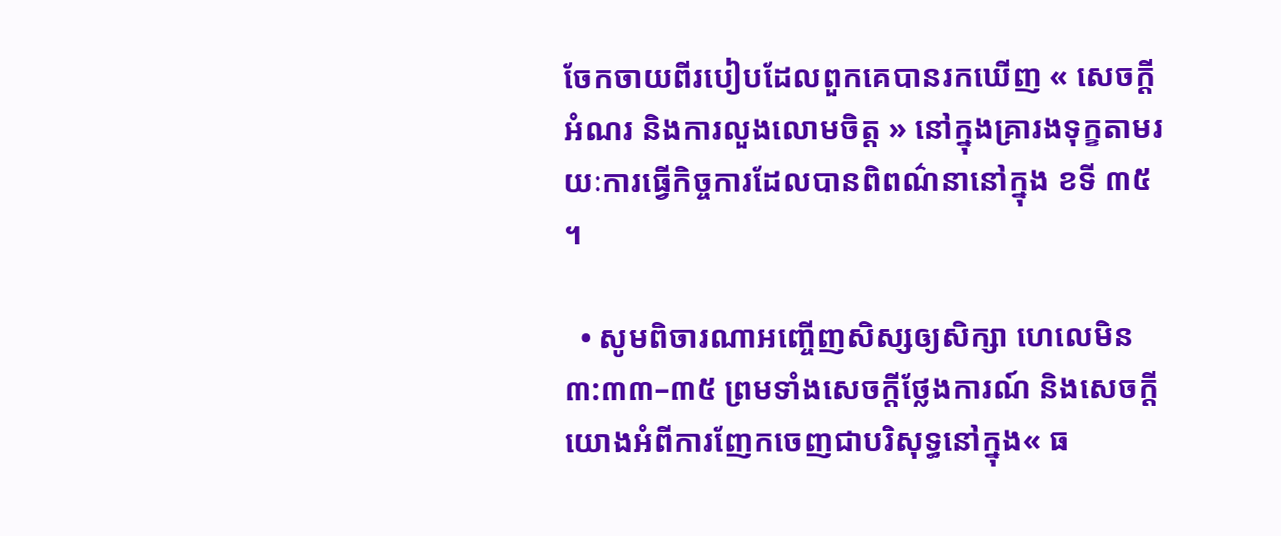ចែកចាយពីរបៀបដែលពួកគេបានរកឃើញ « សេចក្ដីអំណរ និងការលួងលោមចិត្ត » នៅក្នុងគ្រារងទុក្ខតាមរយៈការធ្វើកិច្ចការដែលបានពិពណ៌នានៅក្នុង ខទី ៣៥ ។

  • សូមពិចារណាអញ្ចើញសិស្សឲ្យសិក្សា ហេលេមិន ៣:៣៣–៣៥ ព្រមទាំងសេចក្ដីថ្លែងការណ៍ និងសេចក្ដីយោងអំពីការញែកចេញជាបរិសុទ្ធនៅក្នុង« ធ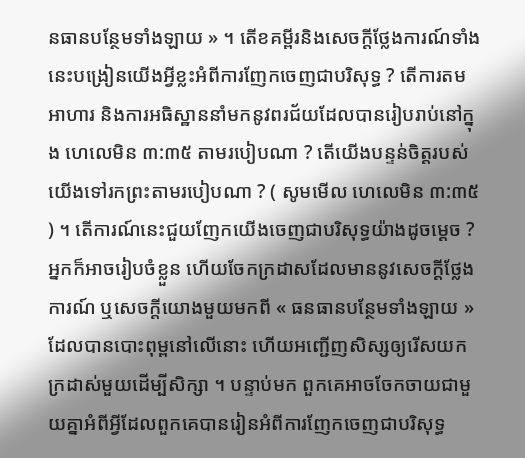នធានបន្ថែមទាំងឡាយ » ។ តើខគម្ពីរនិងសេចក្ដីថ្លែងការណ៍ទាំងនេះបង្រៀនយើងអ្វីខ្លះអំពីការញែកចេញជាបរិសុទ្ធ ? តើការតមអាហារ និងការអធិស្ឋាននាំមកនូវពរជ័យដែលបានរៀបរាប់នៅក្នុង ហេលេមិន ៣:៣៥ តាមរបៀបណា ? តើយើងបន្ទន់ចិត្តរបស់យើងទៅរកព្រះតាមរបៀបណា ? ( សូមមើល ហេលេមិន ៣:៣៥ ) ។ តើការណ៍នេះជួយញែកយើងចេញជាបរិសុទ្ធយ៉ាងដូចម្ដេច ? អ្នកក៏អាចរៀបចំខ្លួន ហើយចែកក្រដាសដែលមាននូវសេចក្ដីថ្លែងការណ៍ ឬសេចក្ដីយោងមួយមកពី « ធនធានបន្ថែមទាំងឡាយ » ដែលបានបោះពុម្ពនៅលើនោះ ហើយអញ្ជើញសិស្សឲ្យរើសយកក្រដាស់មួយដើម្បីសិក្សា ។ បន្ទាប់មក ពួកគេអាចចែកចាយជាមួយគ្នាអំពីអ្វីដែលពួកគេបានរៀនអំពីការញែកចេញជាបរិសុទ្ធ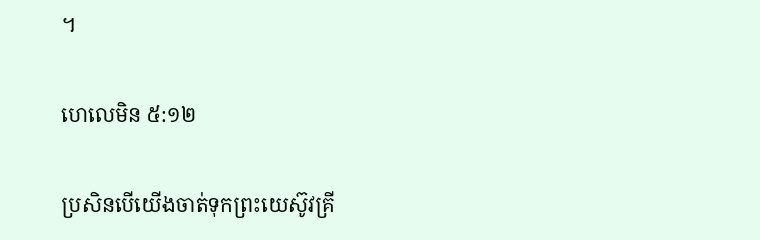។

ហេលេមិន ៥:១២

ប្រសិនបើយើងចាត់ទុកព្រះយេស៊ូវគ្រី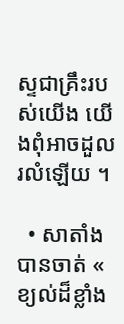ស្ទជាគ្រឹះរបស់យើង យើងពុំអាចដួលរលំឡើយ ។

  • សាតាំងបានចាត់ « ខ្យល់ដ៏ខ្លាំង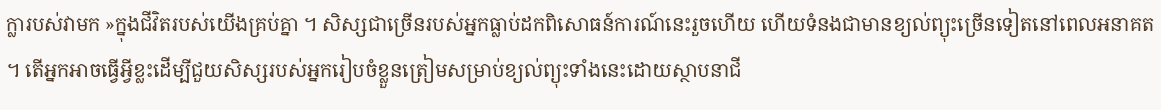ក្លារបស់វាមក »ក្នុងជីវិតរបស់យើងគ្រប់គ្នា ។ សិស្សជាច្រើនរបស់អ្នកធ្លាប់ដកពិសោធន៍ការណ៍នេះរួចហើយ ហើយទំនងជាមានខ្យល់ព្យុះច្រើនទៀតនៅពេលអនាគត ។ តើអ្នកអាចធ្វើអ្វីខ្លះដើម្បីជួយសិស្សរបស់អ្នករៀបចំខ្លួនត្រៀមសម្រាប់ខ្យល់ព្យុះទាំងនេះដោយស្ថាបនាជី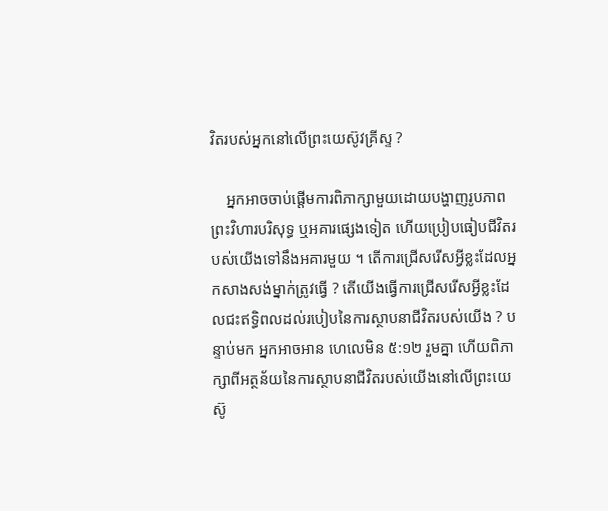វិតរបស់អ្នកនៅលើព្រះយេស៊ូវគ្រីស្ទ ?

    អ្នកអាចចាប់ផ្ដើមការពិភាក្សាមួយដោយបង្ហាញរូបភាពព្រះវិហារបរិសុទ្ធ ឬអគារផ្សេងទៀត ហើយប្រៀបធៀបជីវិតរបស់យើងទៅនឹងអគារមួយ ។ តើការជ្រើសរើសអ្វីខ្លះដែលអ្នកសាងសង់ម្នាក់ត្រូវធ្វើ ? តើយើងធ្វើការជ្រើសរើសអ្វីខ្លះដែលជះឥទ្ធិពលដល់របៀបនៃការស្ថាបនាជីវិតរបស់យើង ? បន្ទាប់មក អ្នកអាចអាន ហេលេមិន ៥:១២ រួមគ្នា ហើយពិភាក្សាពីអត្ថន័យនៃការស្ថាបនាជីវិតរបស់យើងនៅលើព្រះយេស៊ូ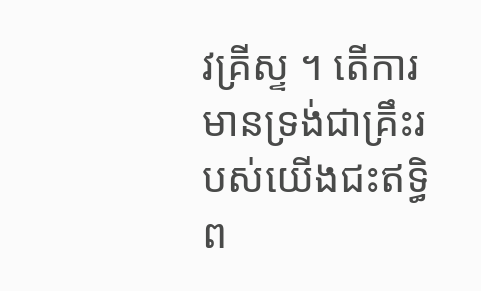វគ្រីស្ទ ។ តើការមានទ្រង់ជាគ្រឹះរបស់យើងជះឥទ្ធិព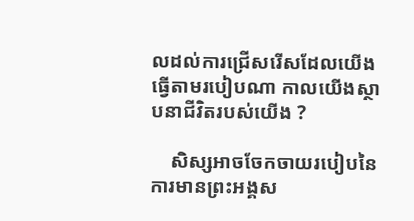លដល់ការជ្រើសរើសដែលយើងធ្វើតាមរបៀបណា កាលយើងស្ថាបនាជីវិតរបស់យើង ?

    សិស្សអាចចែកចាយរបៀបនៃការមានព្រះអង្គស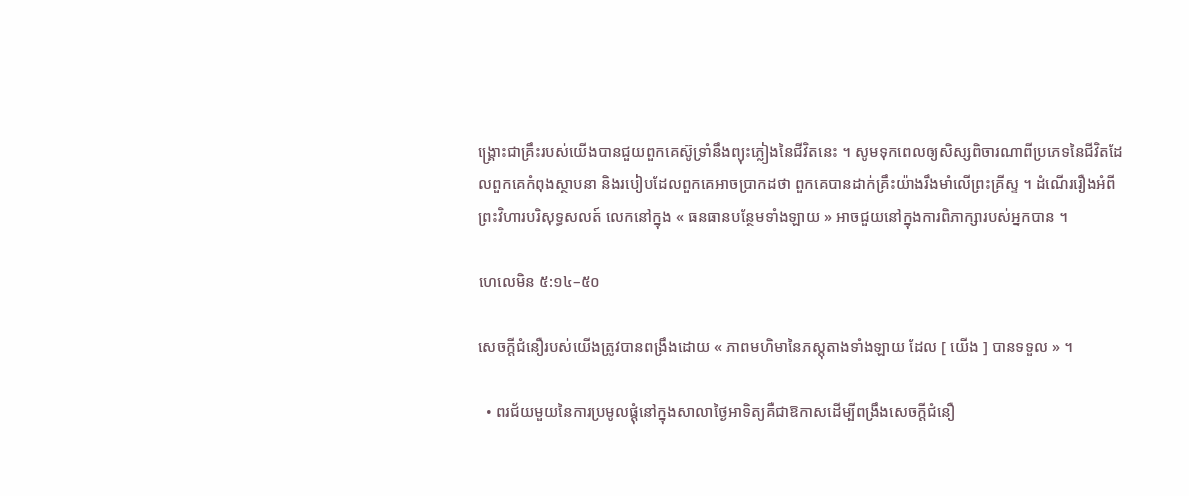ង្គ្រោះជាគ្រឹះរបស់យើងបានជួយពួកគេស៊ូទ្រាំនឹងព្យុះភ្លៀងនៃជីវិតនេះ ។ សូមទុកពេលឲ្យសិស្សពិចារណាពីប្រភេទនៃជីវិតដែលពួកគេកំពុងស្ថាបនា និងរបៀបដែលពួកគេអាចប្រាកដថា ពួកគេបានដាក់គ្រឹះយ៉ាងរឹងមាំលើព្រះគ្រីស្ទ ។ ដំណើររឿងអំពីព្រះវិហារបរិសុទ្ធសលត៍ លេកនៅក្នុង « ធនធានបន្ថែមទាំងឡាយ » អាចជួយនៅក្នុងការពិភាក្សារបស់អ្នកបាន ។

ហេលេមិន ៥:១៤–៥០

សេចក្ដីជំនឿរបស់យើងត្រូវបានពង្រឹងដោយ « ភាពមហិមានៃភស្តុតាងទាំងឡាយ ដែល [ យើង ] បានទទួល » ។

  • ពរជ័យមួយនៃការប្រមូលផ្ដុំនៅក្នុងសាលាថ្ងៃអាទិត្យគឺជាឱកាសដើម្បីពង្រឹងសេចក្ដីជំនឿ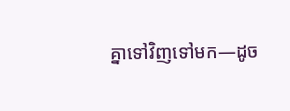គ្នាទៅវិញទៅមក—ដូច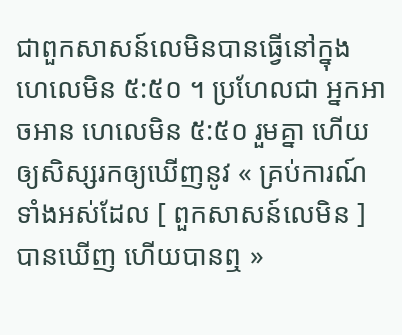ជាពួកសាសន៍លេមិនបានធ្វើនៅក្នុង ហេលេមិន ៥:៥០ ។ ប្រហែលជា អ្នកអាចអាន ហេលេមិន ៥:៥០ រួមគ្នា ហើយឲ្យសិស្សរកឲ្យឃើញនូវ « គ្រប់ការណ៍ទាំងអស់ដែល [ ពួកសាសន៍លេមិន ] បានឃើញ ហើយបានឮ »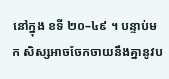នៅក្នុង ខទី ២០–៤៩ ។ បន្ទាប់មក សិស្សអាចចែកចាយនឹងគ្នានូវប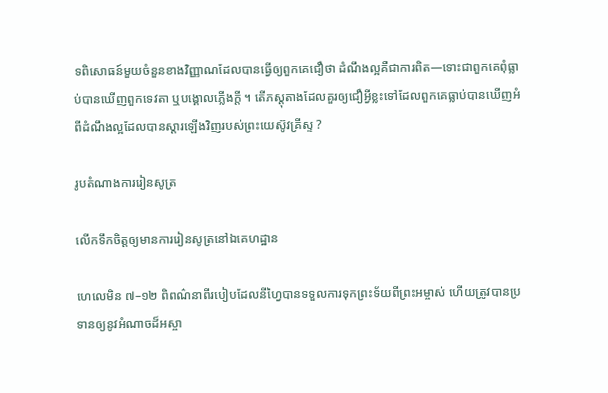ទពិសោធន៍មួយចំនួនខាងវិញ្ញាណដែលបានធ្វើឲ្យពួកគេជឿថា ដំណឹងល្អគឺជាការពិត—ទោះជាពួកគេពុំធ្លាប់បានឃើញពួកទេវតា ឬបង្គោលភ្លើងក្ដី ។ តើភស្ដុតាងដែលគួរឲ្យជឿអ្វីខ្លះទៅដែលពួកគេធ្លាប់បានឃើញអំពីដំណឹងល្អដែលបានស្ដារឡើងវិញរបស់ព្រះយេស៊ូវគ្រីស្ទ ?

រូបតំណាងការរៀនសូត្រ

លើកទឹកចិត្តឲ្យមានការរៀនសូត្រនៅឯគេហដ្ឋាន

ហេលេមិន ៧–១២ ពិពណ៌នាពីរបៀបដែលនីហ្វៃបានទទួលការទុកព្រះទ័យពីព្រះអម្ចាស់ ហើយត្រូវបានប្រទានឲ្យនូវអំណាចដ៏អស្ចា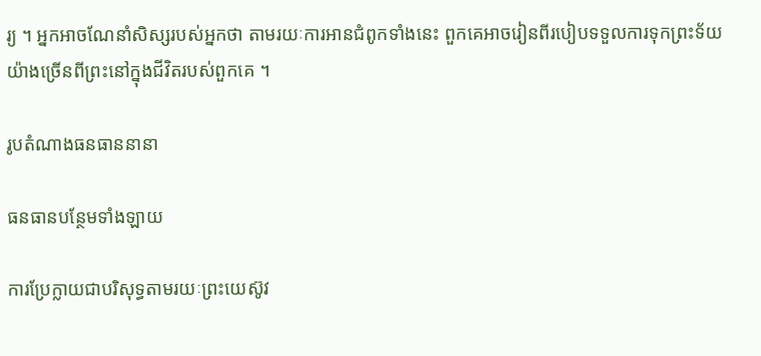រ្យ ។ អ្នកអាចណែនាំសិស្សរបស់អ្នកថា តាមរយៈការអានជំពូកទាំងនេះ ពួកគេអាចរៀនពីរបៀបទទួលការទុកព្រះទ័យយ៉ាងច្រើនពីព្រះនៅក្នុងជីវិតរបស់ពួកគេ ។

រូបតំណាងធនធាននានា

ធនធានបន្ថែមទាំងឡាយ

ការប្រែក្លាយជាបរិសុទ្ធតាមរយៈព្រះយេស៊ូវ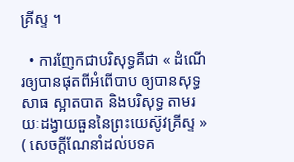គ្រីស្ទ ។

  • ការញែកជាបរិសុទ្ធគឺជា « ដំណើរឲ្យបានផុតពីអំពើបាប ឲ្យបានសុទ្ធសាធ ស្អាតបាត និងបរិសុទ្ធ តាមរយៈដង្វាយធួននៃព្រះយេស៊ូវគ្រីស្ទ » ( សេចក្ដីណែនាំដល់បទគ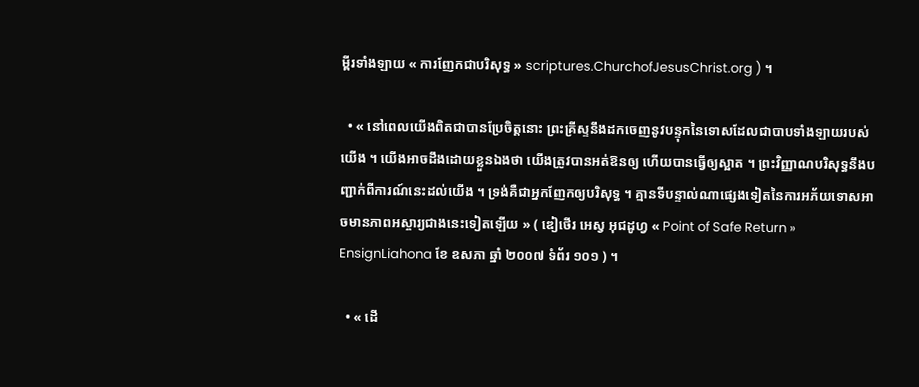ម្ពីរទាំងឡាយ « ការញែកជាបរិសុទ្ធ » scriptures.ChurchofJesusChrist.org ) ។

  • « នៅពេលយើងពិតជាបានប្រែចិត្តនោះ ព្រះគ្រីស្ទនឹងដកចេញនូវបន្ទុកនៃទោសដែលជាបាបទាំងឡាយរបស់យើង ។ យើងអាចដឹងដោយខ្លួនឯងថា យើងត្រូវបានអត់ឱនឲ្យ ហើយបានធ្វើឲ្យស្អាត ។ ព្រះវិញ្ញាណបរិសុទ្ធនឹងបញ្ជាក់ពីការណ៍នេះដល់យើង ។ ទ្រង់គឺជាអ្នកញែកឲ្យបរិសុទ្ធ ។ គ្មានទីបន្ទាល់ណាផ្សេងទៀតនៃការអភ័យទោសអាចមានភាពអស្ចារ្យជាងនេះទៀតឡើយ » ( ឌៀថើរ អេស្វ អុជដូហ្វ « Point of Safe Return » EnsignLiahona ខែ ឧសភា ឆ្នាំ ២០០៧ ទំព័រ ១០១ ) ។

  • « ដើ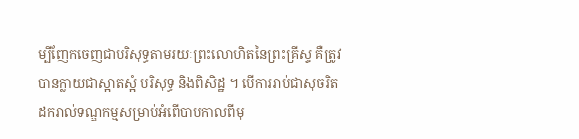ម្បីញែកចេញជាបរិសុទ្ធតាមរយៈព្រះលោហិតនៃព្រះគ្រីស្ទ គឺត្រូវបានក្លាយជាស្អាតស្អំ បរិសុទ្ធ និងពិសិដ្ឋ ។ បើការរាប់ជាសុចរិត ដករាល់ទណ្ឌកម្មសម្រាប់អំពើបាបកាលពីមុ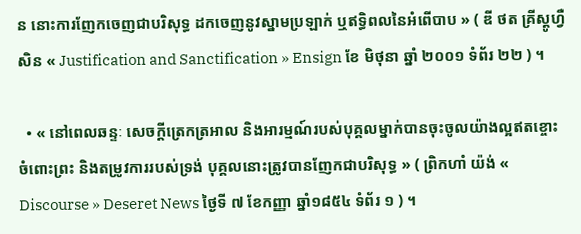ន នោះការញែកចេញជាបរិសុទ្ធ ដកចេញនូវស្នាមប្រឡាក់ ឬឥទ្ធិពលនៃអំពើបាប » ( ឌី ថត គ្រីស្តូហ្វឺសិន « Justification and Sanctification » Ensign ខែ មិថុនា ឆ្នាំ ២០០១ ទំព័រ ២២ ) ។

  • « នៅពេលឆន្ទៈ សេចក្ដីត្រេកត្រអាល និងអារម្មណ៍របស់បុគ្គលម្នាក់បានចុះចូលយ៉ាងល្អឥតខ្ចោះចំពោះព្រះ និងតម្រូវការរបស់ទ្រង់ បុគ្គលនោះត្រូវបានញែកជាបរិសុទ្ធ » ( ព្រិកហាំ យ៉ង់ « Discourse » Deseret News ថ្ងៃទី ៧ ខែកញ្ញា ឆ្នាំ១៨៥៤ ទំព័រ ១ ) ។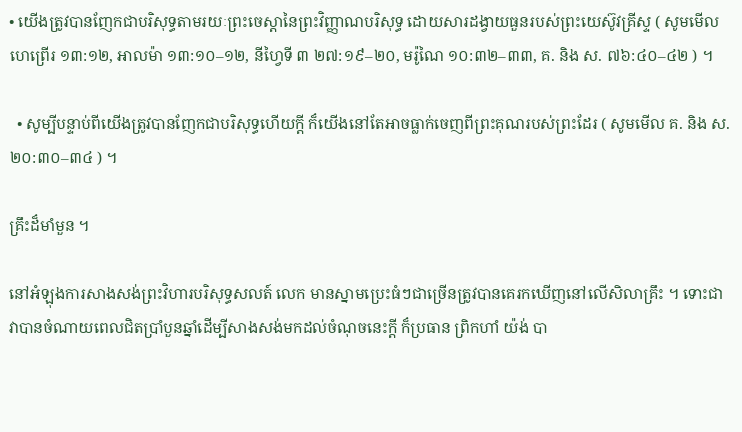• យើងត្រូវបានញែកជាបរិសុទ្ធតាមរយៈព្រះចេស្ដានៃព្រះវិញ្ញាណបរិសុទ្ធ ដោយសារដង្វាយធួនរបស់ព្រះយេស៊ូវគ្រីស្ទ ( សូមមើល ហេព្រើរ ១៣:១២, អាលម៉ា ១៣:១០–១២, នីហ្វៃទី ៣ ២៧:១៩–២០, មរ៉ូណៃ ១០:៣២–៣៣, គ. និង ស. ៧៦:៤០–៤២ ) ។

  • សូម្បីបន្ទាប់ពីយើងត្រូវបានញែកជាបរិសុទ្ធហើយក្ដី ក៏យើងនៅតែអាចធ្លាក់ចេញពីព្រះគុណរបស់ព្រះដែរ ( សូមមើល គ. និង ស. ២០:៣០–៣៤ ) ។

គ្រឹះដ៏មាំមួន ។

នៅអំឡុងការសាងសង់ព្រះវិហារបរិសុទ្ធសលត៍ លេក មានស្នាមប្រេះធំៗជាច្រើនត្រូវបានគេរកឃើញនៅលើសិលាគ្រឹះ ។ ទោះជាវាបានចំណាយពេលជិតប្រាំបួនឆ្នាំដើម្បីសាងសង់មកដល់ចំណុចនេះក្ដី ក៏ប្រធាន ព្រិកហាំ យ៉ង់ បា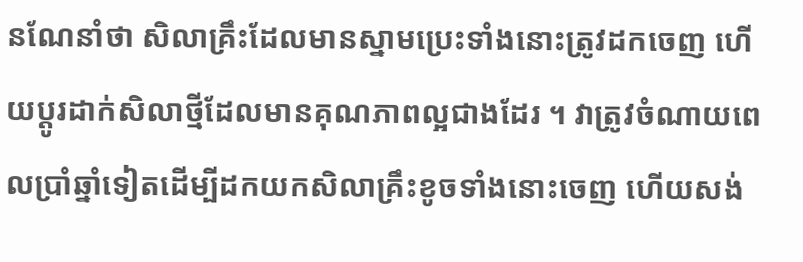នណែនាំថា សិលាគ្រឹះដែលមានស្នាមប្រេះទាំងនោះត្រូវដកចេញ ហើយប្ដូរដាក់សិលាថ្មីដែលមានគុណភាពល្អជាងដែរ ។ វាត្រូវចំណាយពេលប្រាំឆ្នាំទៀតដើម្បីដកយកសិលាគ្រឹះខូចទាំងនោះចេញ ហើយសង់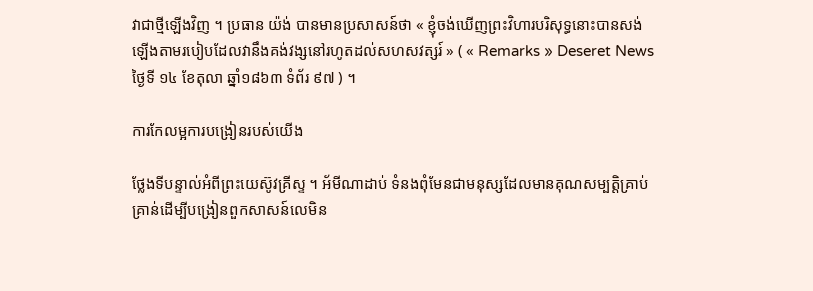វាជាថ្មីឡើងវិញ ។ ប្រធាន យ៉ង់ បានមានប្រសាសន៍ថា « ខ្ញុំចង់ឃើញព្រះវិហារបរិសុទ្ធនោះបានសង់ឡើងតាមរបៀបដែលវានឹងគង់វង្សនៅរហូតដល់សហសវត្សរ៍ » ( « Remarks » Deseret News ថ្ងៃទី ១៤ ខែតុលា ឆ្នាំ១៨៦៣ ទំព័រ ៩៧ ) ។

ការកែលម្អការបង្រៀនរបស់យើង

ថ្លែងទីបន្ទាល់អំពីព្រះយេស៊ូវគ្រីស្ទ ។ អ័មីណាដាប់ ទំនងពុំមែនជាមនុស្សដែលមានគុណសម្បត្តិគ្រាប់គ្រាន់ដើម្បីបង្រៀនពួកសាសន៍លេមិន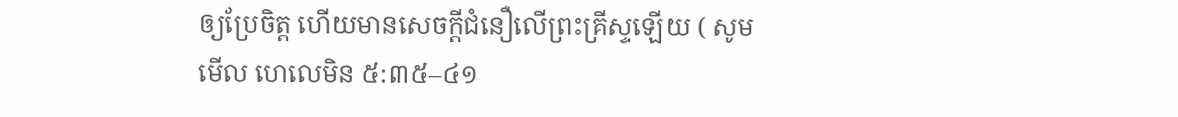ឲ្យប្រែចិត្ត ហើយមានសេចក្ដីជំនឿលើព្រះគ្រីស្ទឡើយ ( សូមមើល ហេលេមិន ៥:៣៥–៤១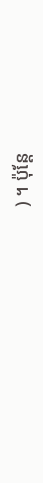) ។ ប៉ុន្តែ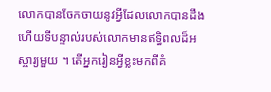លោកបានចែកចាយនូវអ្វីដែលលោកបានដឹង ហើយទីបន្ទាល់របស់លោកមានឥទ្ធិពលដ៏អស្ចារ្យមួយ ។ តើអ្នករៀនអ្វីខ្លះមកពីគំ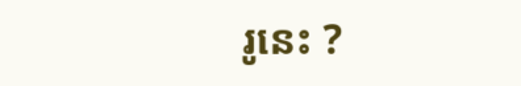រូនេះ ?